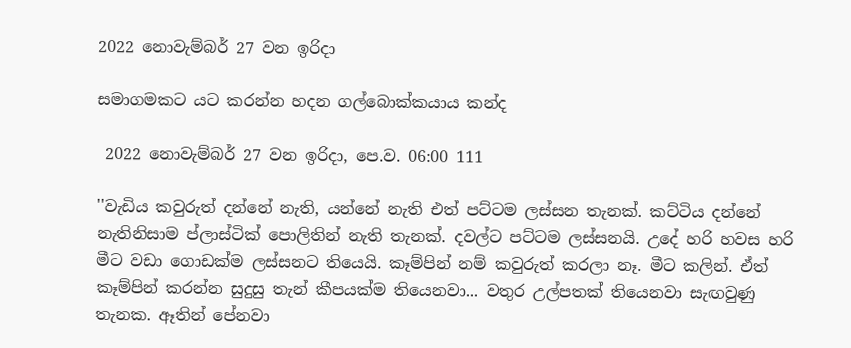2022 නොවැම්බර් 27 වන ඉරිදා

සමාගමකට යට කරන්න හදන ගල්බොක්කයාය කන්ද

 2022 නොවැම්බර් 27 වන ඉරිදා, පෙ.ව. 06:00 111

''වැඩිය කවුරුත් දන්නේ නැති, යන්නේ නැති එත් පට්ටම ලස්සන තැනක්. කට්ටිය දන්නේ නැතිනිසාම ප්ලාස්ටික් පොලිතින් නැති තැනක්. දවල්ට පට්ටම ලස්සනයි. උදේ හරි හවස හරි මීට වඩා ගොඩක්ම ලස්සනට තියෙයි. කෑම්පින් නම් කවුරුත් කරලා නෑ. මීට කලින්. ඒත් කෑම්පින් කරන්න සුදුසු තැන් කීපයක්ම තියෙනවා... වතුර උල්පතක් තියෙනවා සැඟවුණු තැනක. ඈතින් පේනවා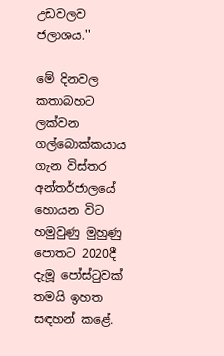උඩවලව ජලාශය.''

මේ දිනවල කතාබහට ලක්වන ගල්බොක්කයාය ගැන විස්තර අන්තර්ජාලයේ හොයන විට හමුවුණු මුහුණු පොතට 2020දී දැමූ පෝස්ටුවක් තමයි ඉහත සඳහන් කළේ.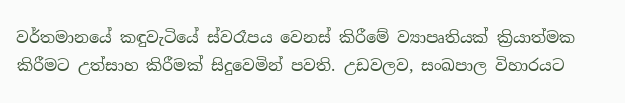වර්තමානයේ කඳුවැටියේ ස්වරෑපය වෙනස් කිරීමේ ව්‍යාපෘතියක් ක්‍රියාත්මක කිරීමට උත්සාහ කිරීමක් සිදුවෙමින් පවති. උඩවලව, සංඛපාල විහාරයට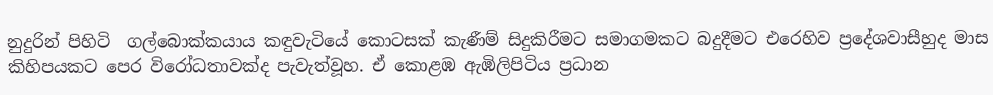නුදුරින් පිහිටි  ගල්බොක්කයාය කඳුවැටියේ කොටසක් කැණීම් සිදුකිරීමට සමාගමකට බදුදීමට එරෙහිව ප්‍රදේශවාසීහුද මාස කිහිපයකට පෙර විරෝධතාවක්ද පැවැත්වූහ. ඒ කොළඹ ඇඹිලිපිටිය ප්‍රධාන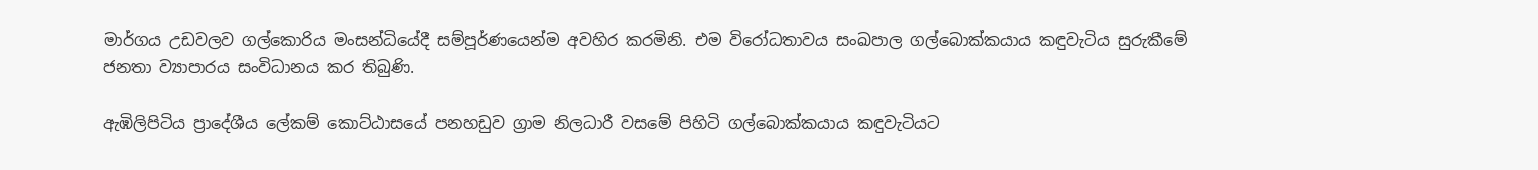මාර්ගය උඩවලව ගල්කොරිය මංසන්ධියේදී සම්පූර්ණයෙන්ම අවහිර කරමිනි. එම විරෝධතාවය සංඛපාල ගල්බොක්කයාය කඳුවැටිය සුරුකීමේ ජනතා ව්‍යාපාරය සංවිධානය කර තිබුණි.

ඇඹිලිපිටිය ප්‍රාදේශීය ලේකම් කොට්ඨාසයේ පනහඩුව ග්‍රාම නිලධාරී වසමේ පිහිටි ගල්බොක්කයාය කඳුවැටියට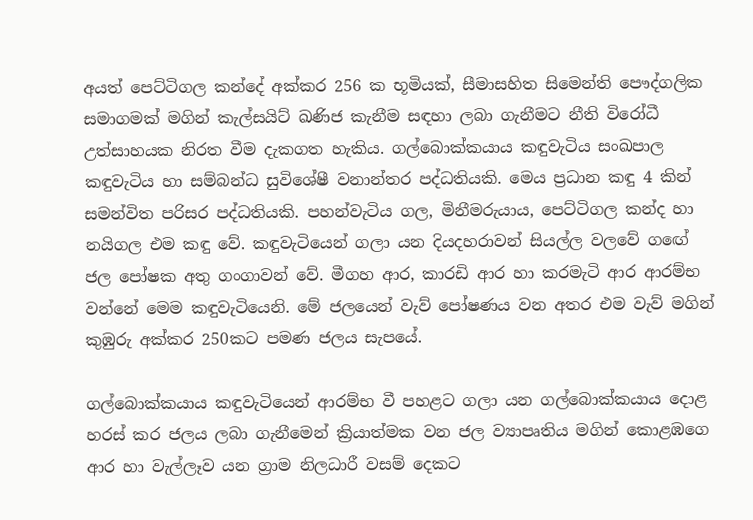අයත් පෙට්ටිගල කන්දේ අක්කර 256 ක භූමියක්, සීමාසහිත සිමෙන්ති පෞද්ගලික සමාගමක් මගින් කැල්සයිට් ඛණිජ කැනීම සඳහා ලබා ගැනීමට නීති විරෝධී උත්සාහයක නිරත වීම දැකගත හැකිය. ගල්බොක්කයාය කඳුවැටිය සංඛපාල කඳුවැටිය හා සම්බන්ධ සුවිශේෂී වනාන්තර පද්ධතියකි. මෙය ප්‍රධාන කඳු 4 කින් සමන්විත පරිසර පද්ධතියකි. පහන්වැටිය ගල, මිනීමරුයාය, පෙට්ටිගල කන්ද හා නයිගල එම කඳු වේ. කඳුවැටියෙන් ගලා යන දියදහරාවන් සියල්ල වලවේ ගඟේ ජල පෝෂක අතු ගංගාවන් වේ. මීගහ ආර, කාරඩි ආර හා කරමැටි ආර ආරම්භ වන්නේ මෙම කඳුවැටියෙනි. මේ ජලයෙන් වැව් පෝෂණය වන අතර එම වැව් මගින් කුඹුරු අක්කර 250කට පමණ ජලය සැපයේ.

ගල්බොක්කයාය කඳුවැටියෙන් ආරම්භ වී පහළට ගලා යන ගල්බොක්කයාය දොළ හරස් කර ජලය ලබා ගැනීමෙන් ක්‍රියාත්මක වන ජල ව්‍යාපෘතිය මගින් කොළඹගෙ ආර හා වැල්ලෑව යන ග්‍රාම නිලධාරී වසම් දෙකට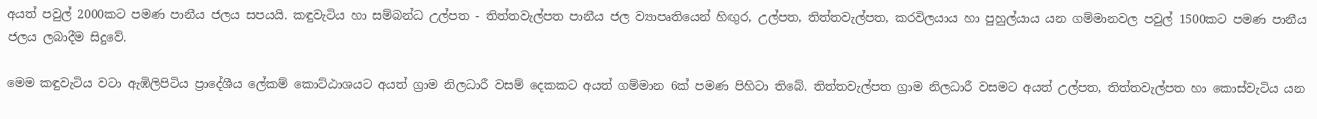අයත් පවුල් 2000කට පමණ පානීය ජලය සපයයි. කඳුවැටිය හා සම්බන්ධ උල්පත - තිත්තවැල්පත පානීය ජල ව්‍යාපෘතියෙන් හිඟුර, උල්පත, තිත්තවැල්පත, කරවිලයාය හා පුහුල්යාය යන ගම්මානවල පවුල් 1500කට පමණ පානීය ජලය ලබාදීම සිදුවේ.

මෙම කඳුවැටිය වටා ඇඹිලිපිටිය ප්‍රාදේශීය ලේකම් කොට්ඨාශයට අයත් ග්‍රාම නිලධාරී වසම් දෙකකට අයත් ගම්මාන 6ක් පමණ පිහිටා තිබේ. තිත්තවැල්පත ග්‍රාම නිලධාරී වසමට අයත් උල්පත, තිත්තවැල්පත හා කොස්වැටිය යන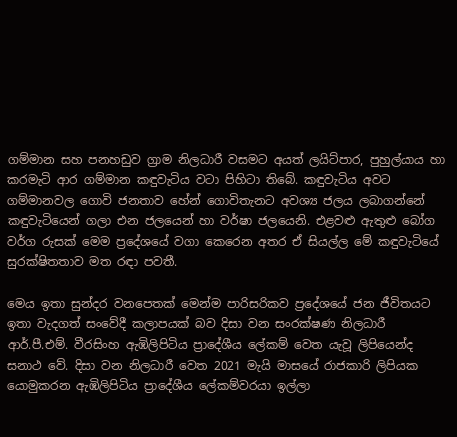ගම්මාන සහ පනහඩුව ග්‍රාම නිලධාරී වසමට අයත් ලයිට්පාර, පුහුල්යාය හා කරමැටි ආර ගම්මාන කඳුවැටිය වටා පිහිටා තිබේ. කඳුවැටිය අවට ගම්මානවල ගොවි ජනතාව හේන් ගොවිතැනට අවශ්‍ය ජලය ලබාගන්නේ කඳුවැටියෙන් ගලා එන ජලයෙන් හා වර්ෂා ජලයෙනි. එළවළු ඇතුළු බෝග වර්ග රුසක් මෙම ප්‍රදේශයේ වගා කෙරෙන අතර ඒ සියල්ල මේ කඳුවැටියේ සුරක්ෂිතතාව මත රඳා පවතී.

මෙය ඉතා සුන්දර වනපෙතක් මෙන්ම පාරිසරිකව ප්‍රදේශයේ ජන ජීවිතයට ඉතා වැදගත් සංවේදී කලාපයක් බව දිසා වන සංරක්ෂණ නිලධාරී ආර්.පී.එම්. වීරසිංහ ඇඹිලිපිටිය ප්‍රාදේශීය ලේකම් වෙත යැවූ ලිපියෙන්ද සනාථ වේ. දිසා වන නිලධාරී වෙත 2021 මැයි මාසයේ රාජකාරි ලිපියක යොමුකරන ඇඹිලිපිටිය ප්‍රාදේශීය ලේකම්වරයා ඉල්ලා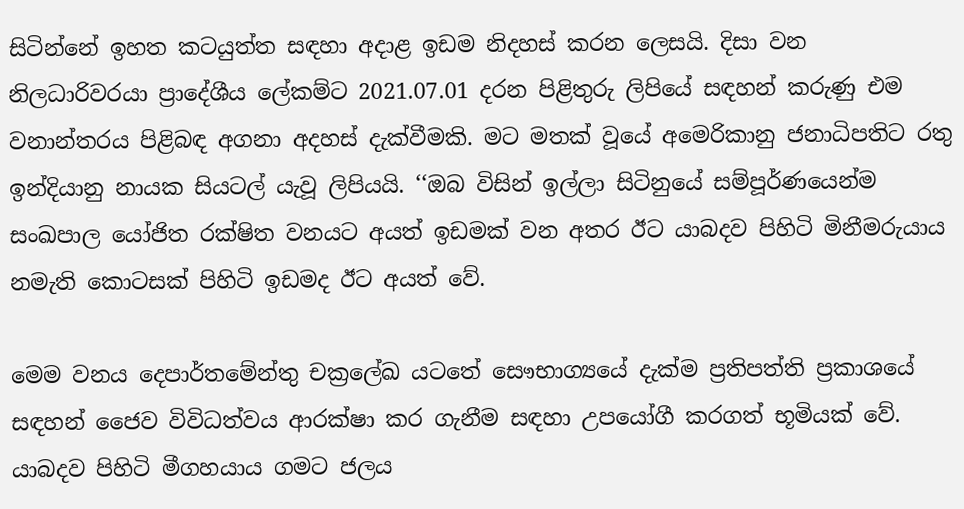සිටින්නේ ඉහත කටයුත්ත සඳහා අදාළ ඉඩම නිදහස් කරන ලෙසයි. දිසා වන නිලධාරිවරයා ප්‍රාදේශීය ලේකම්ට 2021.07.01 දරන පිළිතුරු ලිපියේ සඳහන් කරුණු එම වනාන්තරය පිළිබඳ අගනා අදහස් දැක්වීමකි. මට මතක් වූයේ අමෙරිකානු ජනාධිපතිට රතු ඉන්දියානු නායක සියටල් යැවූ ලිපියයි. ‘‘ඔබ විසින් ඉල්ලා සිටිනුයේ සම්පූර්ණයෙන්ම සංඛපාල යෝජිත රක්ෂිත වනයට අයත් ඉඩමක් වන අතර ඊට යාබදව පිහිටි මිනීමරුයාය නමැති කොටසක් පිහිටි ඉඩමද ඊට අයත් වේ.

මෙම වනය දෙපාර්තමේන්තු චක්‍රලේඛ යටතේ සෞභාග්‍යයේ දැක්ම ප්‍රතිපත්ති ප්‍රකාශයේ සඳහන් ජෛව විවිධත්වය ආරක්ෂා කර ගැනීම සඳහා උපයෝගී කරගත් භූමියක් වේ. යාබදව පිහිටි මීගහයාය ගමට ජලය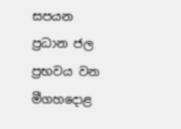සපයන ප්‍රධාන ජල ප්‍රභවය වන මීගහදොළ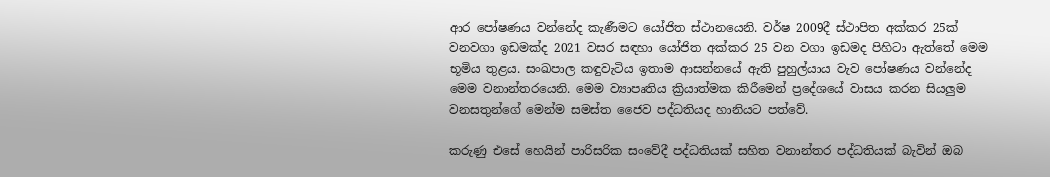ආර පෝෂණය වන්නේද කැණීමට යෝජිත ස්ථානයෙනි. වර්ෂ 2009දී ස්ථාපිත අක්කර 25ක් වනවගා ඉඩමක්ද 2021 වසර සඳහා යෝජිත අක්කර 25 වන වගා ඉඩමද පිහිටා ඇත්තේ මෙම භූමිය තුළය. සංඛපාල කඳුවැටිය ඉතාම ආසන්නයේ ඇති පුහුල්යාය වැව පෝෂණය වන්නේද මෙම වනාන්තරයෙනි. මෙම ව්‍යාපෘතිය ක්‍රියාත්මක කිරීමෙන් ප්‍රදේශයේ වාසය කරන සියලුම වනසතුන්ගේ මෙන්ම සමස්ත ජෛව පද්ධතියද හානියට පත්වේ.

කරුණු එසේ හෙයින් පාරිසරික සංවේදී පද්ධතියක් සහිත වනාන්තර පද්ධතියක් බැවින් ඔබ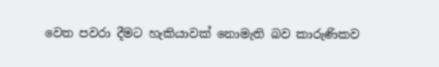වෙත පවරා දීමට හැකියාවක් නොමැති බව කාරුණිකව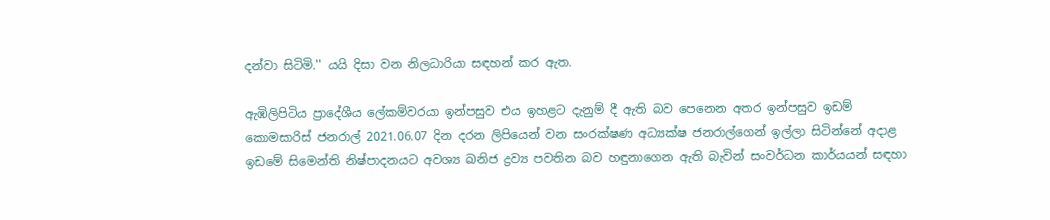දන්වා සිටිමි.'' යයි දිසා වන නිලධාරියා සඳහන් කර ඇත.

ඇඹිලිපිටිය ප්‍රාදේශීය ලේකම්වරයා ඉන්පසුව එය ඉහළට දැනුම් දී ඇති බව පෙනෙන අතර ඉන්පසුව ඉඩම් කොමසාරිස් ජනරාල් 2021.06.07 දින දරන ලිපියෙන් වන සංරක්ෂණ අධ්‍යක්ෂ ජනරාල්ගෙන් ඉල්ලා සිටින්නේ අදාළ ඉඩමේ සිමෙන්ති නිෂ්පාදනයට අවශ්‍ය ඛනිජ ද්‍රව්‍ය පවතින බව හඳුනාගෙන ඇති බැවින් සංවර්ධන කාර්යයන් සඳහා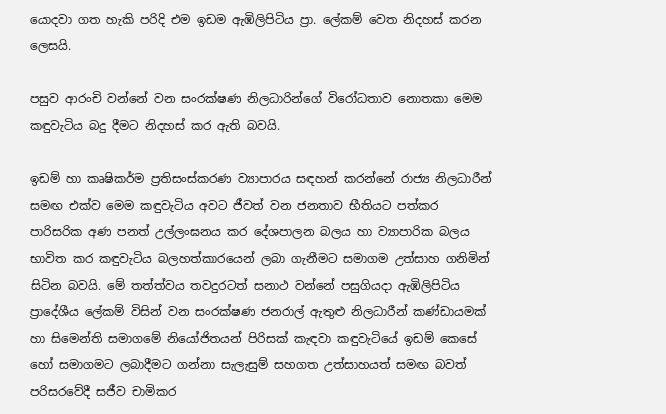යොදවා ගත හැකි පරිදි එම ඉඩම ඇඹිලිපිටිය ප්‍රා. ලේකම් වෙත නිදහස් කරන ලෙසයි.

පසුව ආරංචි වන්නේ වන සංරක්ෂණ නිලධාරින්ගේ විරෝධතාව නොතකා මෙම කඳුවැටිය බදු දීමට නිදහස් කර ඇති බවයි.

ඉඩම් හා කෘෂිකර්ම ප්‍රතිසංස්කරණ ව්‍යාපාරය සඳහන් කරන්නේ රාජ්‍ය නිලධාරීන් සමඟ එක්ව මෙම කඳුවැටිය අවට ජීවත් වන ජනතාව භීතියට පත්කර පාරිසරික අණ පනත් උල්ලංඝනය කර දේශපාලන බලය හා ව්‍යාපාරික බලය භාවිත කර කඳුවැටිය බලහත්කාරයෙන් ලබා ගැනීමට සමාගම උත්සාහ ගනිමින් සිටින බවයි. මේ තත්ත්වය තවදුරටත් සනාථ වන්නේ පසුගියදා ඇඹිලිපිටිය ප්‍රාදේශීය ලේකම් විසින් වන සංරක්ෂණ ජනරාල් ඇතුළු නිලධාරීන් කණ්ඩායමක් හා සිමෙන්ති සමාගමේ නියෝජිතයන් පිරිසක් කැඳවා කඳුවැටියේ ඉඩම් කෙසේ හෝ සමාගමට ලබාදීමට ගන්නා සැලැසුම් සහගත උත්සාහයත් සමඟ බවත් පරිසරවේදී සජීව චාමිකර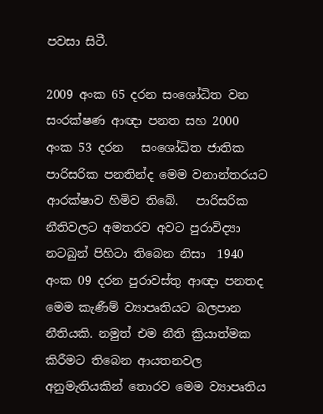පවසා සිටී.

2009 අංක 65 දරන සංශෝධිත වන සංරක්ෂණ ආඥා පනත සහ 2000 අංක 53 දරන   සංශෝධිත ජාතික පාරිසරික පනතින්ද මෙම වනාන්තරයට ආරක්ෂාව හිමිව තිබේ.   පාරිසරික නීතිවලට අමතරව අවට පුරාවිද්‍යා නටබුන් පිහිටා තිබෙන නිසා  1940 අංක 09 දරන පුරාවස්තු ආඥා පනතද මෙම කැණීම් ව්‍යාපෘතියට බලපාන නීතියකි. නමුත් එම නීති ක්‍රියාත්මක කිරීමට තිබෙන ආයතනවල අනුමැතියකින් තොරව මෙම ව්‍යාපෘතිය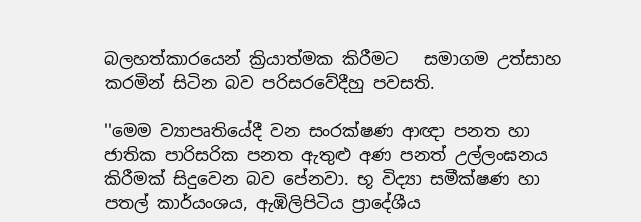බලහත්කාරයෙන් ක්‍රියාත්මක කිරීමට   සමාගම උත්සාහ කරමින් සිටින බව පරිසරවේදීහු පවසති.

''මෙම ව්‍යාපෘතියේදී වන සංරක්ෂණ ආඥා පනත හා ජාතික පාරිසරික පනත ඇතුළු අණ පනත් උල්ලංඝනය කිරීමක් සිදුවෙන බව පේනවා. භූ විද්‍යා සමීක්ෂණ හා පතල් කාර්යංශය, ඇඹිලිපිටිය ප්‍රාදේශීය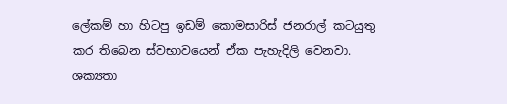ලේකම් හා හිටපු ඉඩම් කොමසාරිස් ජනරාල් කටයුතු කර තිබෙන ස්වභාවයෙන් ඒක පැහැදිලි වෙනවා.  ශක්‍යතා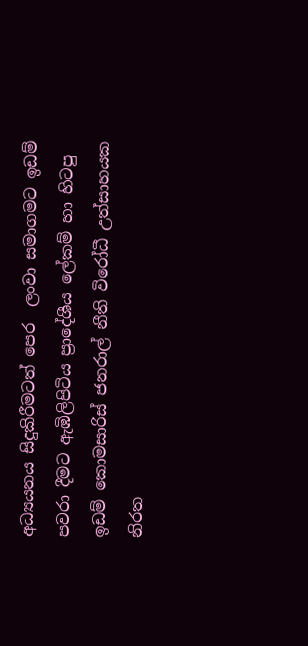අධ්‍යයනය සිදුකිරීමටත් පෙර  ලංවා සමාගමට ඉඩම් පවරා දීමට ඇඹිලිපිටිය ප්‍රාදේශීය ලේකම් හා හිටපු ඉඩම් කොමසාරිස් ජනරාල් නීති විරෝධී උත්සාහයක නිරත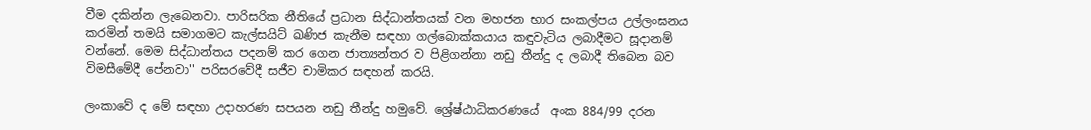වීම දකින්න ලැබෙනවා. පාරිසරික නීතියේ ප්‍රධාන සිද්ධාන්තයක් වන මහජන භාර සංකල්පය උල්ලංඝනය කරමින් තමයි සමාගමට කැල්සයිට් ඛණිජ කැනීම සඳහා ගල්බොක්කයාය කඳුවැටිය ලබාදීමට සූදානම් වන්නේ. මෙම සිද්ධාන්තය පදනම් කර ගෙන ජාත්‍යන්තර ව පිළිගන්නා නඩු තීන්දු ද ලබාදී තිබෙන බව විමසීමේදී පේනවා'' පරිසරවේදී සජීව චාමිකර සඳහන් කරයි.

ලංකාවේ ද මේ සඳහා උදාහරණ සපයන නඩු තීන්දු හමුවේ. ශ්‍රේෂ්ඨාධිකරණයේ  අංක 884/99 දරන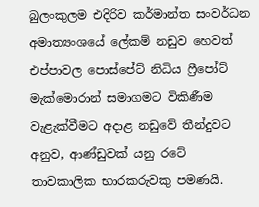බුලංකුලම එදිරිව කර්මාන්ත සංවර්ධන අමාත්‍යංශයේ ලේකම් නඩුව හෙවත් එප්පාවල පොස්පේට් නිධිය ෆ්‍රීපෝට් මැක්මොරාන් සමාගමට විකිණීම වැළැක්වීමට අදාළ නඩුවේ තීන්දුවට අනුව, ආණ්ඩුවක් යනු රටේ තාවකාලික භාරකරුවකු පමණයි.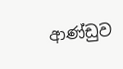ආණ්ඩුව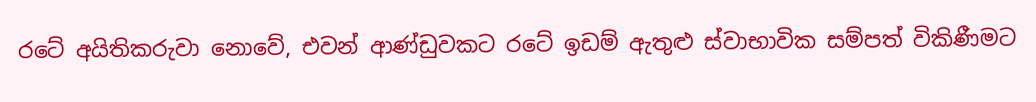රටේ අයිතිකරුවා නොවේ, එවන් ආණ්ඩුවකට රටේ ඉඩම් ඇතුළු ස්වාභාවික සම්පත් විකිණීමට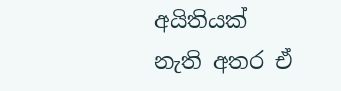අයිතියක් නැති අතර ඒ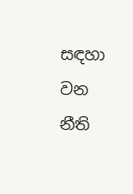සඳහා වන නීති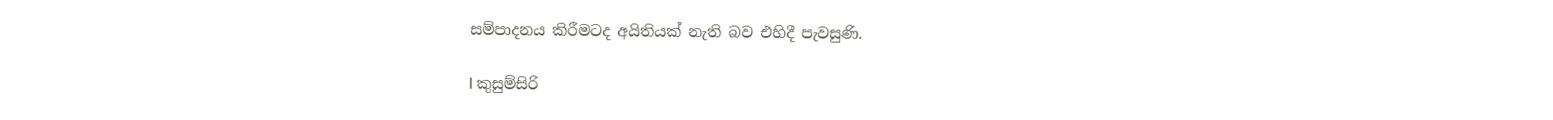සම්පාදනය කිරීමටද අයිතියක් නැති බව එහිදී පැවසුණි.

I කුසුම්සිරි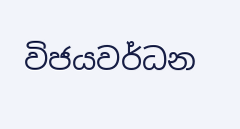විජයවර්ධන